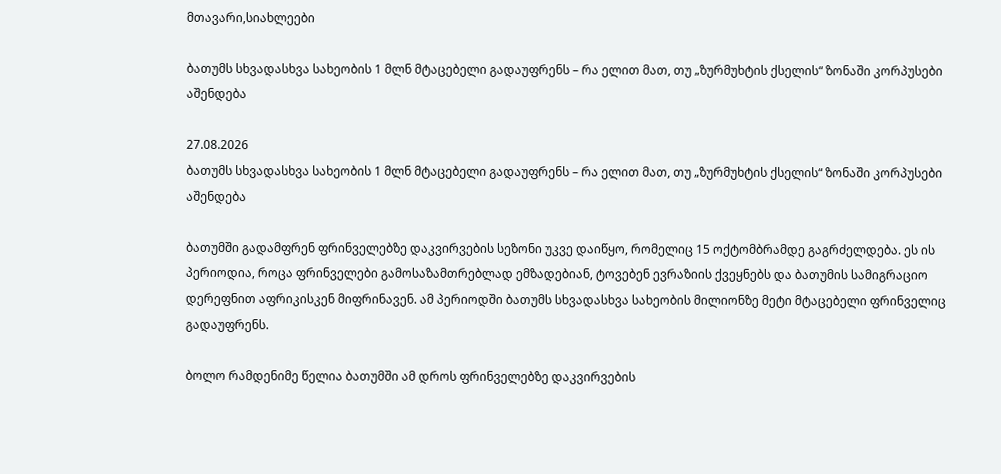მთავარი,სიახლეები

ბათუმს სხვადასხვა სახეობის 1 მლნ მტაცებელი გადაუფრენს – რა ელით მათ, თუ „ზურმუხტის ქსელის“ ზონაში კორპუსები აშენდება

27.08.2026
ბათუმს სხვადასხვა სახეობის 1 მლნ მტაცებელი გადაუფრენს – რა ელით მათ, თუ „ზურმუხტის ქსელის“ ზონაში კორპუსები აშენდება

ბათუმში გადამფრენ ფრინველებზე დაკვირვების სეზონი უკვე დაიწყო, რომელიც 15 ოქტომბრამდე გაგრძელდება. ეს ის პერიოდია, როცა ფრინველები გამოსაზამთრებლად ემზადებიან, ტოვებენ ევრაზიის ქვეყნებს და ბათუმის სამიგრაციო დერეფნით აფრიკისკენ მიფრინავენ. ამ პერიოდში ბათუმს სხვადასხვა სახეობის მილიონზე მეტი მტაცებელი ფრინველიც გადაუფრენს.

ბოლო რამდენიმე წელია ბათუმში ამ დროს ფრინველებზე დაკვირვების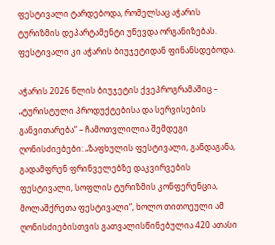ფესტივალი ტარდებოდა, რომელსაც აჭარის ტურიზმის დეპარტამენტი უწევდა ორგანიზებას. ფესტივალი კი აჭარის ბიუჯეტიდან ფინანსდებოდა.

აჭარის 2026 წლის ბიუჯეტის ქვეპროგრამაშიც – „ტურისტული პროდუქტებისა და სერვისების განვითარება“ – ჩამოთვლილია შემდეგი ღონისძიებები: „ზაფხულის ფესტივალი, განდაგანა, გადამფრენ ფრინველებზე დაკვირვების ფესტივალი, სოფლის ტურიზმის კონფერენცია, მოლაშქრეთა ფესტივალი“, ხოლო თითოეული ამ ღონისძიებისთვის გათვალისწინებულია 420 ათასი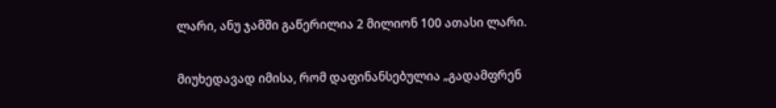ლარი, ანუ ჯამში გაწერილია 2 მილიონ 100 ათასი ლარი.

მიუხედავად იმისა, რომ დაფინანსებულია „გადამფრენ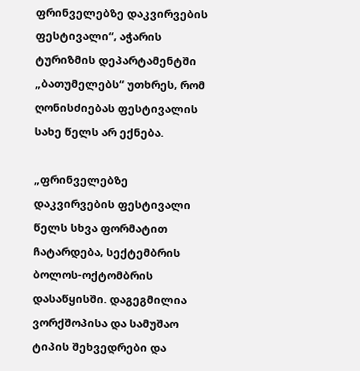ფრინველებზე დაკვირვების ფესტივალი“, აჭარის ტურიზმის დეპარტამენტში „ბათუმელებს“ უთხრეს, რომ ღონისძიებას ფესტივალის სახე წელს არ ექნება.

„ფრინველებზე დაკვირვების ფესტივალი წელს სხვა ფორმატით ჩატარდება, სექტემბრის ბოლოს-ოქტომბრის დასაწყისში. დაგეგმილია ვორქშოპისა და სამუშაო ტიპის შეხვედრები და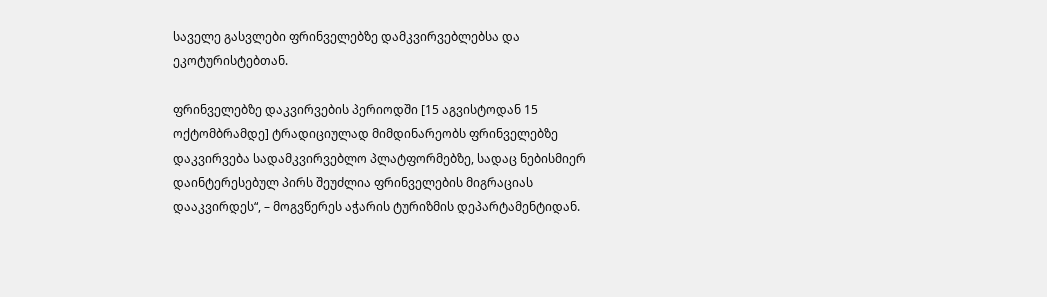საველე გასვლები ფრინველებზე დამკვირვებლებსა და ეკოტურისტებთან.

ფრინველებზე დაკვირვების პერიოდში [15 აგვისტოდან 15 ოქტომბრამდე] ტრადიციულად მიმდინარეობს ფრინველებზე დაკვირვება სადამკვირვებლო პლატფორმებზე, სადაც ნებისმიერ დაინტერესებულ პირს შეუძლია ფრინველების მიგრაციას დააკვირდეს“, – მოგვწერეს აჭარის ტურიზმის დეპარტამენტიდან.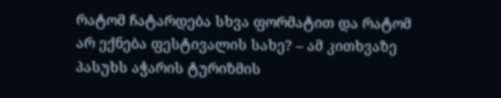რატომ ჩატარდება სხვა ფორმატით და რატომ არ ექნება ფესტივალის სახე? – ამ კითხვაზე პასუხს აჭარის ტურიზმის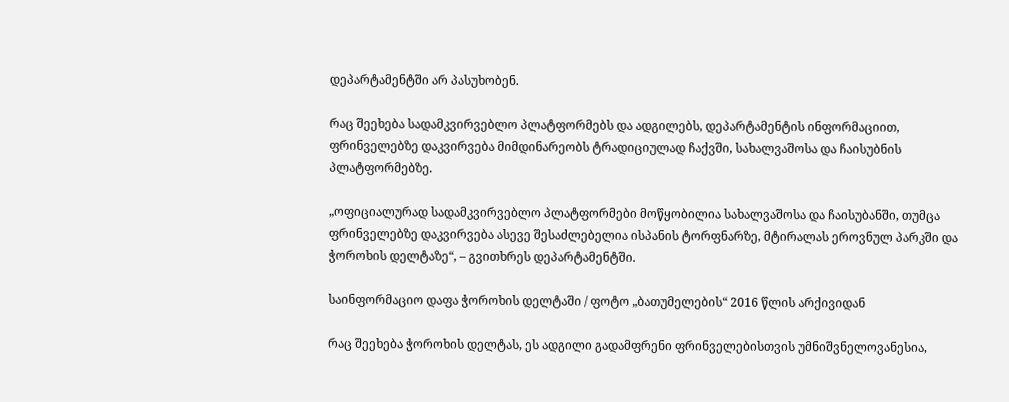დეპარტამენტში არ პასუხობენ.

რაც შეეხება სადამკვირვებლო პლატფორმებს და ადგილებს, დეპარტამენტის ინფორმაციით, ფრინველებზე დაკვირვება მიმდინარეობს ტრადიციულად ჩაქვში, სახალვაშოსა და ჩაისუბნის პლატფორმებზე.

„ოფიციალურად სადამკვირვებლო პლატფორმები მოწყობილია სახალვაშოსა და ჩაისუბანში, თუმცა ფრინველებზე დაკვირვება ასევე შესაძლებელია ისპანის ტორფნარზე, მტირალას ეროვნულ პარკში და ჭოროხის დელტაზე“, – გვითხრეს დეპარტამენტში.

საინფორმაციო დაფა ჭოროხის დელტაში / ფოტო „ბათუმელების“ 2016 წლის არქივიდან

რაც შეეხება ჭოროხის დელტას, ეს ადგილი გადამფრენი ფრინველებისთვის უმნიშვნელოვანესია,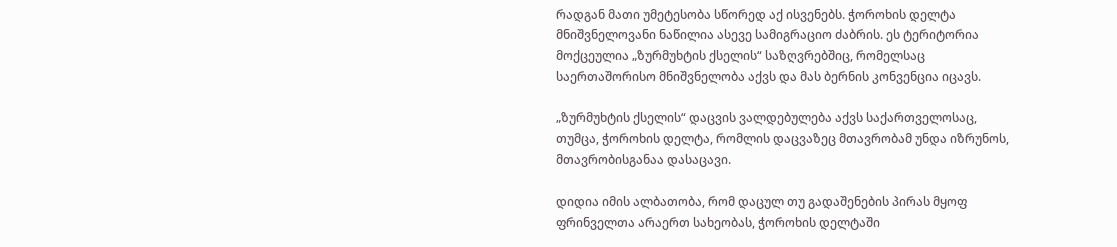რადგან მათი უმეტესობა სწორედ აქ ისვენებს. ჭოროხის დელტა მნიშვნელოვანი ნაწილია ასევე სამიგრაციო ძაბრის. ეს ტერიტორია მოქცეულია „ზურმუხტის ქსელის“ საზღვრებშიც, რომელსაც საერთაშორისო მნიშვნელობა აქვს და მას ბერნის კონვენცია იცავს.

„ზურმუხტის ქსელის“ დაცვის ვალდებულება აქვს საქართველოსაც, თუმცა, ჭოროხის დელტა, რომლის დაცვაზეც მთავრობამ უნდა იზრუნოს, მთავრობისგანაა დასაცავი.

დიდია იმის ალბათობა, რომ დაცულ თუ გადაშენების პირას მყოფ ფრინველთა არაერთ სახეობას, ჭოროხის დელტაში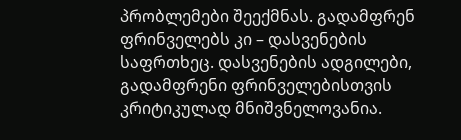პრობლემები შეექმნას. გადამფრენ ფრინველებს კი – დასვენების საფრთხეც. დასვენების ადგილები, გადამფრენი ფრინველებისთვის კრიტიკულად მნიშვნელოვანია.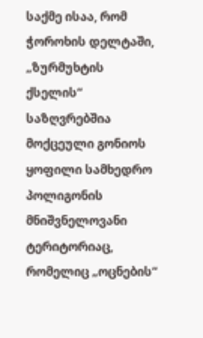საქმე ისაა, რომ ჭოროხის დელტაში, „ზურმუხტის ქსელის“ საზღვრებშია მოქცეული გონიოს ყოფილი სამხედრო პოლიგონის მნიშვნელოვანი ტერიტორიაც, რომელიც „ოცნების“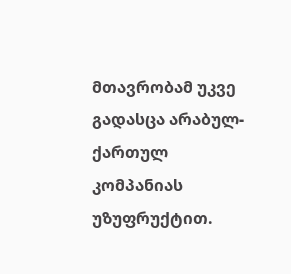მთავრობამ უკვე გადასცა არაბულ-ქართულ კომპანიას უზუფრუქტით.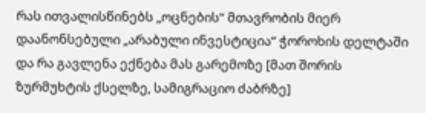რას ითვალისწინებს „ოცნების“ მთავრობის მიერ დაანონსებული „არაბული ინვესტიცია“ ჭოროხის დელტაში და რა გავლენა ექნება მას გარემოზე [მათ შორის ზურმუხტის ქსელზე, სამიგრაციო ძაბრზე]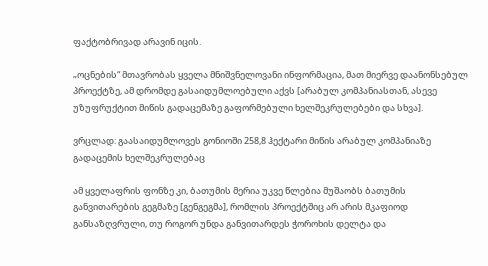ფაქტობრივად არავინ იცის.

„ოცნების“ მთავრობას ყველა მნიშვნელოვანი ინფორმაცია, მათ მიერვე დაანონსებულ პროექტზე, ამ დრომდე გასაიდუმლოებული აქვს [არაბულ კომპანიასთან, ასევე უზუფრუქტით მიწის გადაცემაზე გაფორმებული ხელშეკრულებები და სხვა].

ვრცლად: გაასაიდუმლოვეს გონიოში 258,8 ჰექტარი მიწის არაბულ კომპანიაზე გადაცემის ხელშეკრულებაც

ამ ყველაფრის ფონზე კი, ბათუმის მერია უკვე წლებია მუშაობს ბათუმის განვითარების გეგმაზე [გენგეგმა], რომლის პროექტშიც არ არის მკაფიოდ განსაზღვრული, თუ როგორ უნდა განვითარდეს ჭოროხის დელტა და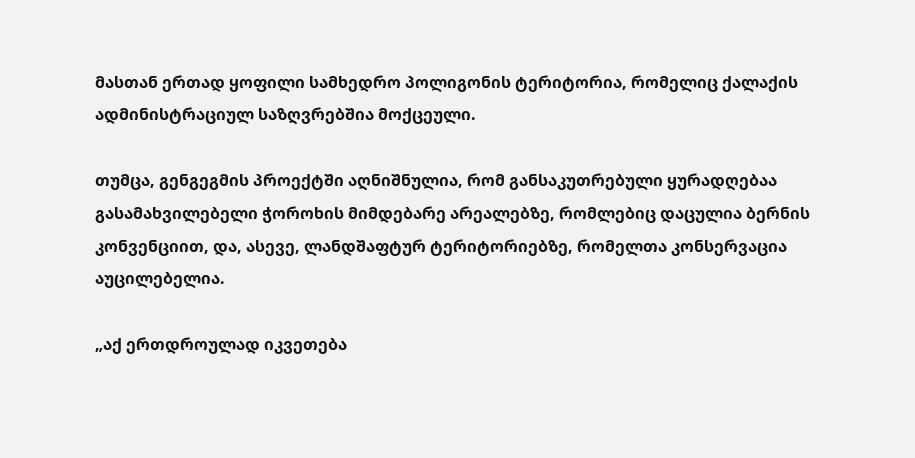მასთან ერთად ყოფილი სამხედრო პოლიგონის ტერიტორია, რომელიც ქალაქის ადმინისტრაციულ საზღვრებშია მოქცეული.

თუმცა, გენგეგმის პროექტში აღნიშნულია, რომ განსაკუთრებული ყურადღებაა გასამახვილებელი ჭოროხის მიმდებარე არეალებზე, რომლებიც დაცულია ბერნის კონვენციით, და, ასევე, ლანდშაფტურ ტერიტორიებზე, რომელთა კონსერვაცია აუცილებელია.

„აქ ერთდროულად იკვეთება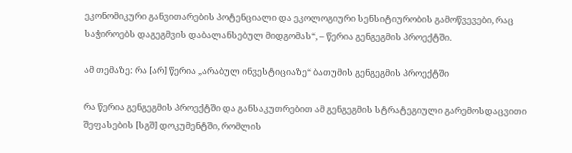ეკონომიკური განვითარების პოტენციალი და ეკოლოგიური სენსიტიურობის გამოწვევები, რაც საჭიროებს დაგეგმვის დაბალანსებულ მიდგომას“, – წერია გენგეგმის პროექტში.

ამ თემაზე: რა [არ] წერია „არაბულ ინვესტიციაზე“ ბათუმის გენგეგმის პროექტში

რა წერია გენგეგმის პროექტში და განსაკუთრებით ამ გენგეგმის სტრატეგიული გარემოსდაცვითი შეფასების [სგშ] დოკუმენტში, რომლის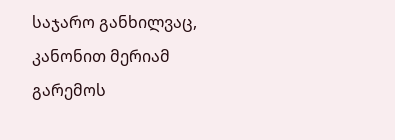საჯარო განხილვაც, კანონით მერიამ გარემოს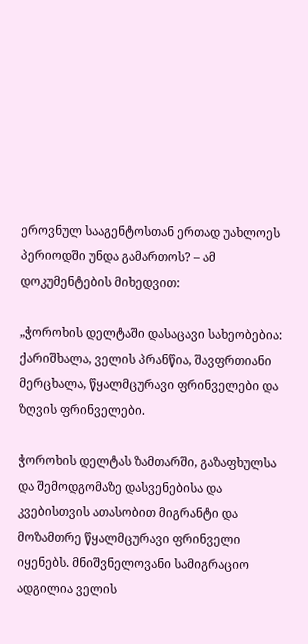ეროვნულ სააგენტოსთან ერთად უახლოეს პერიოდში უნდა გამართოს? – ამ დოკუმენტების მიხედვით:

„ჭოროხის დელტაში დასაცავი სახეობებია: ქარიშხალა, ველის პრანწია, შავფრთიანი მერცხალა, წყალმცურავი ფრინველები და ზღვის ფრინველები.

ჭოროხის დელტას ზამთარში, გაზაფხულსა და შემოდგომაზე დასვენებისა და კვებისთვის ათასობით მიგრანტი და მოზამთრე წყალმცურავი ფრინველი იყენებს. მნიშვნელოვანი სამიგრაციო ადგილია ველის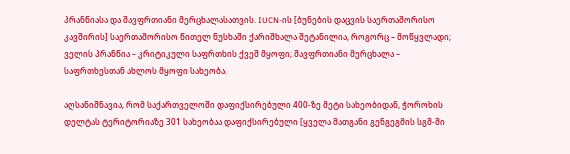პრანწიასა და შავფრთიანი მერცხალასათვის. IUCN-ის [ბუნების დაცვის საერთაშორისო კავშირის] საერთაშორისო წითელ ნუსხაში ქარიშხალა შეტანილია, როგორც – მოწყვლადი; ველის პრანწია – კრიტიკული საფრთხის ქვეშ მყოფი; შავფრთიანი მერცხალა – საფრთხესთან ახლოს მყოფი სახეობა.

აღსანიშნავია, რომ საქართველოში დაფიქსირებული 400-ზე მეტი სახეობიდან, ჭოროხის დელტას ტერიტორიაზე 301 სახეობაა დაფიქსირებული [ყველა მათგანი გენგეგმის სგშ-ში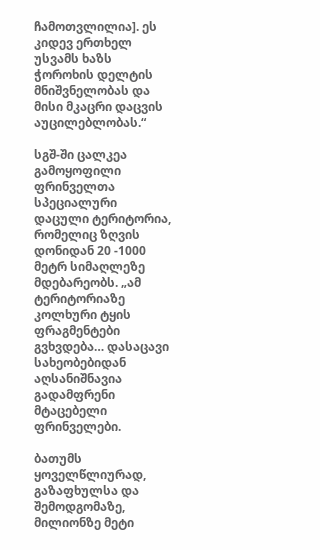ჩამოთვლილია]. ეს კიდევ ერთხელ უსვამს ხაზს ჭოროხის დელტის მნიშვნელობას და მისი მკაცრი დაცვის აუცილებლობას.“

სგშ-ში ცალკეა გამოყოფილი ფრინველთა სპეციალური დაცული ტერიტორია, რომელიც ზღვის დონიდან 20 -1000 მეტრ სიმაღლეზე მდებარეობს. „ამ ტერიტორიაზე კოლხური ტყის ფრაგმენტები გვხვდება… დასაცავი სახეობებიდან აღსანიშნავია გადამფრენი მტაცებელი ფრინველები.

ბათუმს ყოველწლიურად, გაზაფხულსა და შემოდგომაზე, მილიონზე მეტი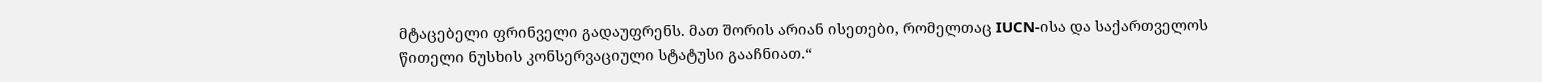მტაცებელი ფრინველი გადაუფრენს. მათ შორის არიან ისეთები, რომელთაც IUCN-ისა და საქართველოს წითელი ნუსხის კონსერვაციული სტატუსი გააჩნიათ.“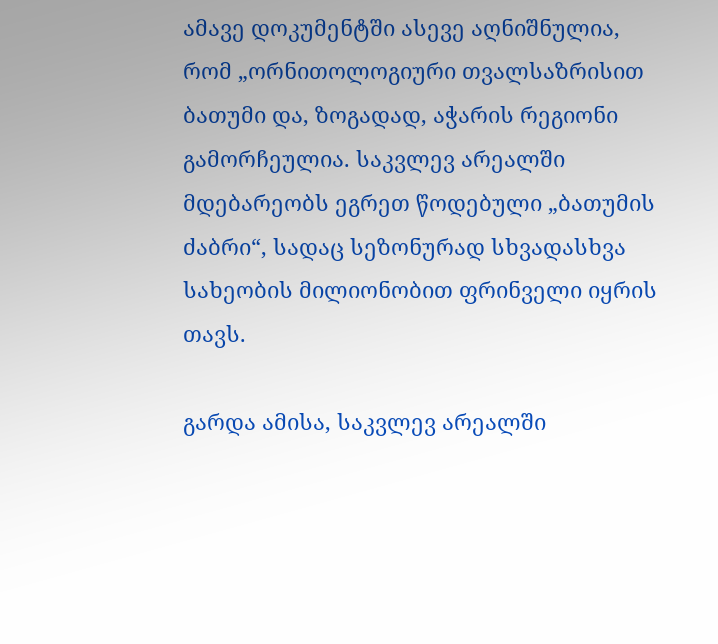ამავე დოკუმენტში ასევე აღნიშნულია, რომ „ორნითოლოგიური თვალსაზრისით ბათუმი და, ზოგადად, აჭარის რეგიონი გამორჩეულია. საკვლევ არეალში მდებარეობს ეგრეთ წოდებული „ბათუმის ძაბრი“, სადაც სეზონურად სხვადასხვა სახეობის მილიონობით ფრინველი იყრის თავს.

გარდა ამისა, საკვლევ არეალში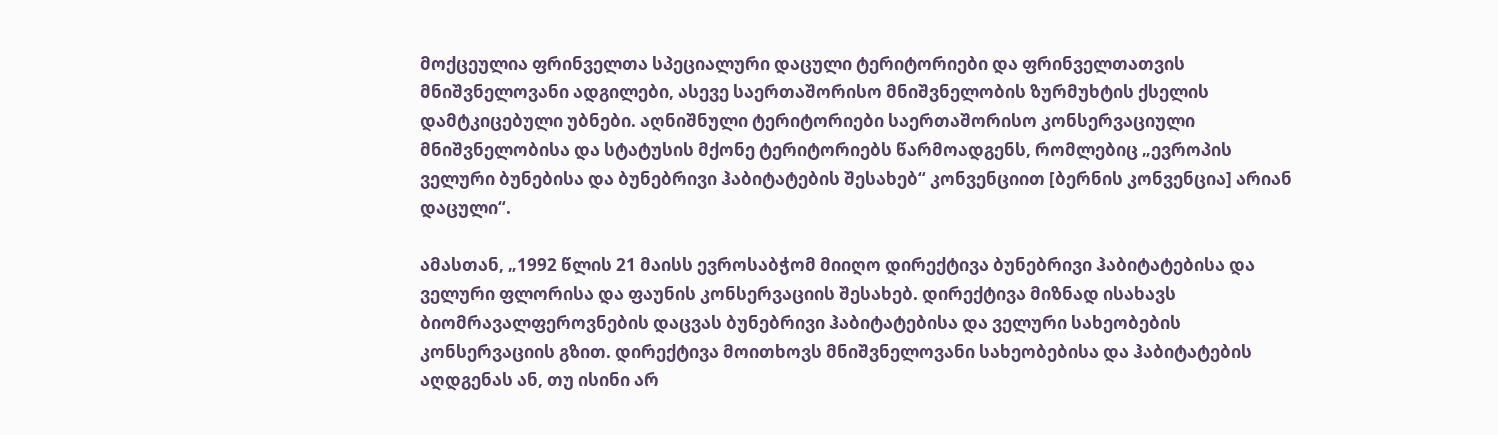მოქცეულია ფრინველთა სპეციალური დაცული ტერიტორიები და ფრინველთათვის მნიშვნელოვანი ადგილები, ასევე საერთაშორისო მნიშვნელობის ზურმუხტის ქსელის დამტკიცებული უბნები. აღნიშნული ტერიტორიები საერთაშორისო კონსერვაციული მნიშვნელობისა და სტატუსის მქონე ტერიტორიებს წარმოადგენს, რომლებიც „ევროპის ველური ბუნებისა და ბუნებრივი ჰაბიტატების შესახებ“ კონვენციით [ბერნის კონვენცია] არიან დაცული“.

ამასთან, „1992 წლის 21 მაისს ევროსაბჭომ მიიღო დირექტივა ბუნებრივი ჰაბიტატებისა და ველური ფლორისა და ფაუნის კონსერვაციის შესახებ. დირექტივა მიზნად ისახავს ბიომრავალფეროვნების დაცვას ბუნებრივი ჰაბიტატებისა და ველური სახეობების კონსერვაციის გზით. დირექტივა მოითხოვს მნიშვნელოვანი სახეობებისა და ჰაბიტატების აღდგენას ან, თუ ისინი არ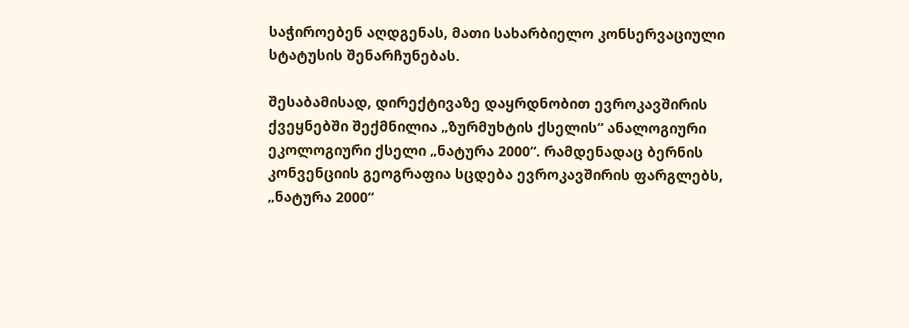საჭიროებენ აღდგენას, მათი სახარბიელო კონსერვაციული სტატუსის შენარჩუნებას.

შესაბამისად, დირექტივაზე დაყრდნობით ევროკავშირის ქვეყნებში შექმნილია „ზურმუხტის ქსელის“ ანალოგიური ეკოლოგიური ქსელი „ნატურა 2000“. რამდენადაც ბერნის კონვენციის გეოგრაფია სცდება ევროკავშირის ფარგლებს, „ნატურა 2000“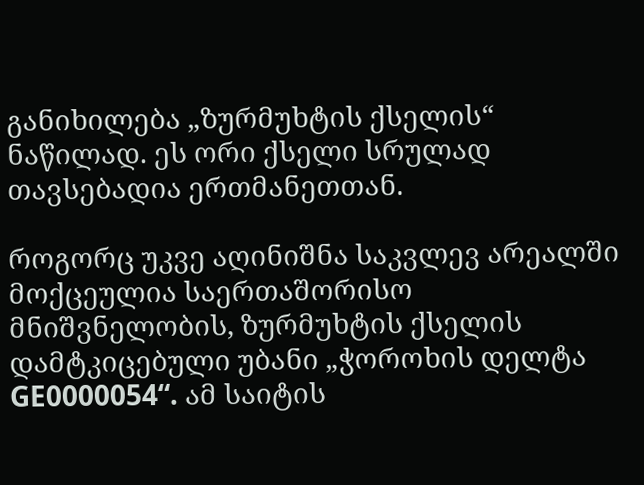განიხილება „ზურმუხტის ქსელის“ ნაწილად. ეს ორი ქსელი სრულად თავსებადია ერთმანეთთან.

როგორც უკვე აღინიშნა საკვლევ არეალში მოქცეულია საერთაშორისო მნიშვნელობის, ზურმუხტის ქსელის დამტკიცებული უბანი „ჭოროხის დელტა GE0000054“. ამ საიტის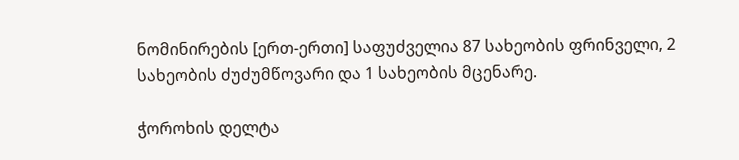ნომინირების [ერთ-ერთი] საფუძველია 87 სახეობის ფრინველი, 2 სახეობის ძუძუმწოვარი და 1 სახეობის მცენარე.

ჭოროხის დელტა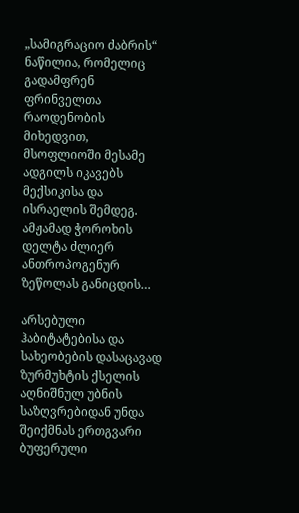„სამიგრაციო ძაბრის“ ნაწილია, რომელიც გადამფრენ ფრინველთა რაოდენობის მიხედვით, მსოფლიოში მესამე ადგილს იკავებს მექსიკისა და ისრაელის შემდეგ. ამჟამად ჭოროხის დელტა ძლიერ ანთროპოგენურ ზეწოლას განიცდის…

არსებული ჰაბიტატებისა და სახეობების დასაცავად ზურმუხტის ქსელის აღნიშნულ უბნის საზღვრებიდან უნდა შეიქმნას ერთგვარი ბუფერული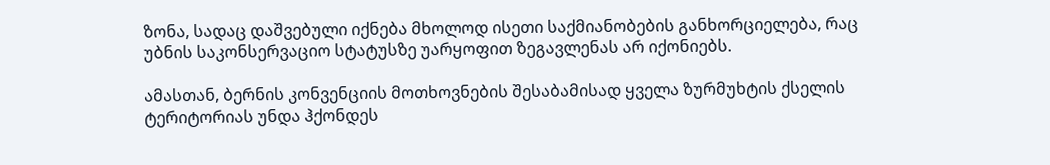ზონა, სადაც დაშვებული იქნება მხოლოდ ისეთი საქმიანობების განხორციელება, რაც უბნის საკონსერვაციო სტატუსზე უარყოფით ზეგავლენას არ იქონიებს.

ამასთან, ბერნის კონვენციის მოთხოვნების შესაბამისად ყველა ზურმუხტის ქსელის ტერიტორიას უნდა ჰქონდეს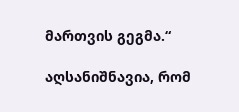მართვის გეგმა.“

აღსანიშნავია, რომ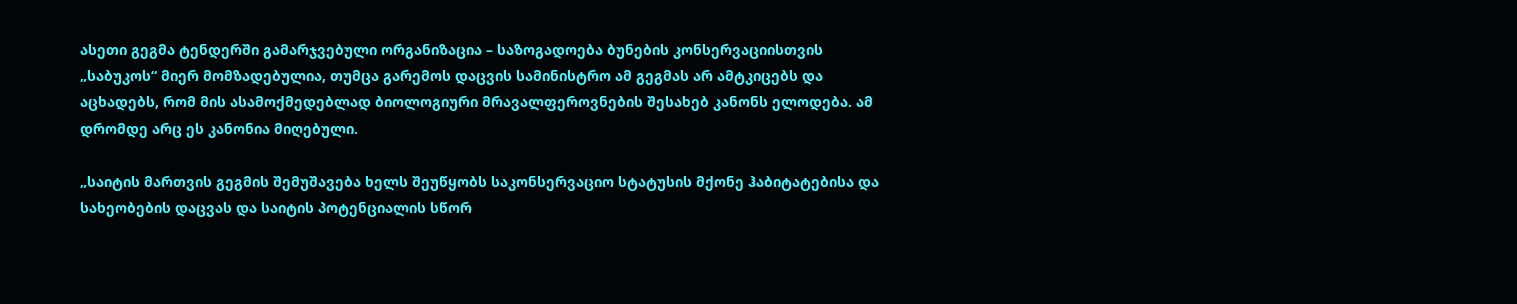ასეთი გეგმა ტენდერში გამარჯვებული ორგანიზაცია – საზოგადოება ბუნების კონსერვაციისთვის „საბუკოს“ მიერ მომზადებულია, თუმცა გარემოს დაცვის სამინისტრო ამ გეგმას არ ამტკიცებს და აცხადებს, რომ მის ასამოქმედებლად ბიოლოგიური მრავალფეროვნების შესახებ კანონს ელოდება. ამ დრომდე არც ეს კანონია მიღებული.

„საიტის მართვის გეგმის შემუშავება ხელს შეუწყობს საკონსერვაციო სტატუსის მქონე ჰაბიტატებისა და სახეობების დაცვას და საიტის პოტენციალის სწორ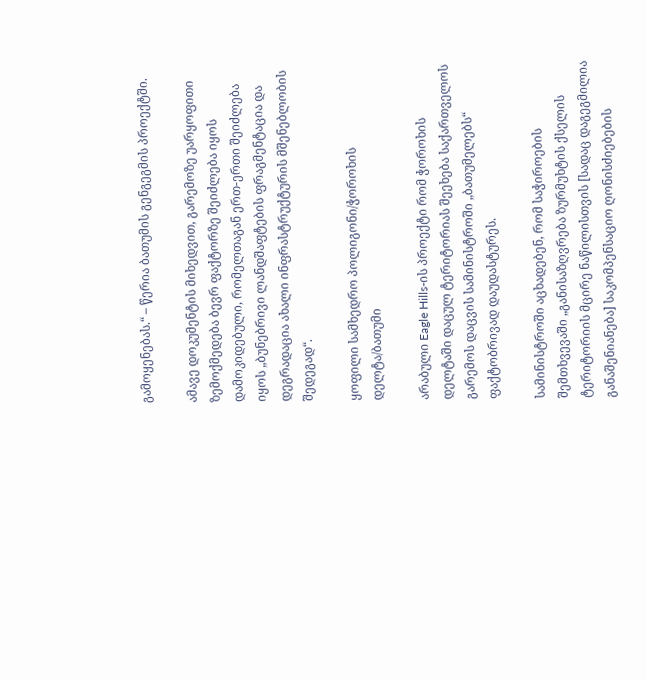გამოყენებას.“ – წერია ბათუმის გენგეგმის პროექტში.

ამავე დოკუმენტის მიხედვით, გარემოზე უარყოფითი ზემოქმედება ბევრ ფაქტორზე შეიძლება იყოს დამოკიდებული, რომელთაგან ერთ-ერთი შეიძლება იყოს „ბუნებრივი ლანდშაფტების ფრაგმენტაცია და დეგრადაცია ახალი ინფრასტრუქტურის მშენებლობის შედეგად“.

ყოფილი სამხედრო პოლიგონი/ჭოროხის დელტა/ბათუმი

არაბული Eagle Hills-ის პროექტი რომ ჭოროხის დელტაში დაცულ ტერიტორიას შეეხება საქართველოს გარემოს დაცვის სამინისტროში „ბათუმელებს“ ფაქტობრივად დაუდასტურეს.

სამინისტროში აცხადებენ, რომ საჭიროების შემთხვევაში „განისაზღვრება ზურმუხტის ქსელის ტერიტორიის მცირე ნაწილისთვის [სადაც დაგეგმილია განაშენიანება] საკომპენსაციო ღონისძიებების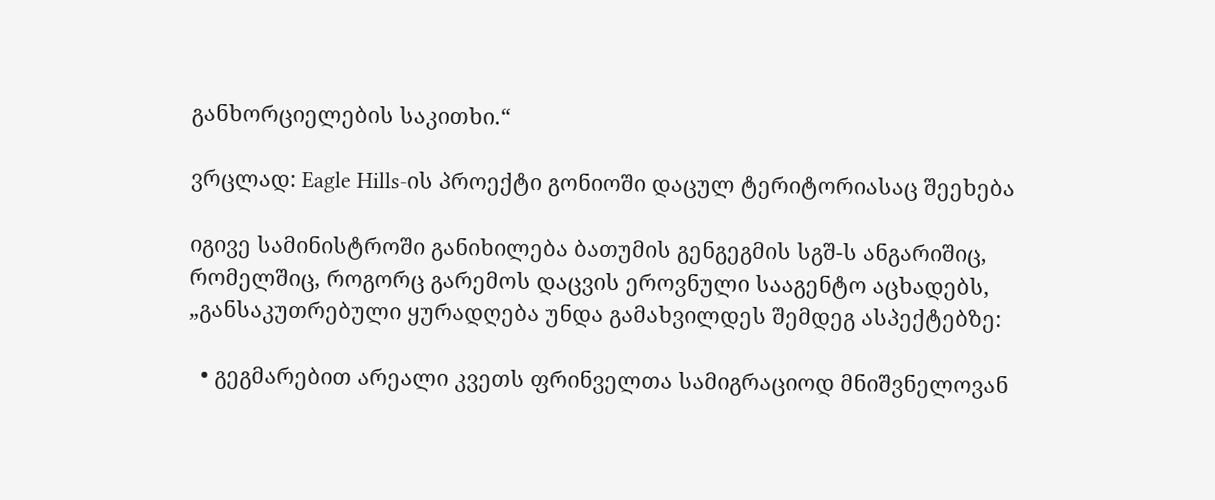განხორციელების საკითხი.“

ვრცლად: Eagle Hills-ის პროექტი გონიოში დაცულ ტერიტორიასაც შეეხება

იგივე სამინისტროში განიხილება ბათუმის გენგეგმის სგშ-ს ანგარიშიც, რომელშიც, როგორც გარემოს დაცვის ეროვნული სააგენტო აცხადებს, „განსაკუთრებული ყურადღება უნდა გამახვილდეს შემდეგ ასპექტებზე:

  • გეგმარებით არეალი კვეთს ფრინველთა სამიგრაციოდ მნიშვნელოვან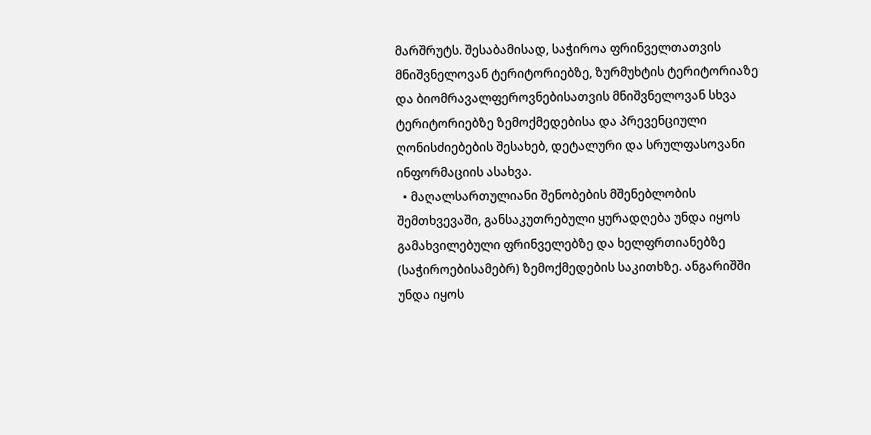მარშრუტს. შესაბამისად, საჭიროა ფრინველთათვის მნიშვნელოვან ტერიტორიებზე, ზურმუხტის ტერიტორიაზე და ბიომრავალფეროვნებისათვის მნიშვნელოვან სხვა ტერიტორიებზე ზემოქმედებისა და პრევენციული ღონისძიებების შესახებ, დეტალური და სრულფასოვანი ინფორმაციის ასახვა.
  • მაღალსართულიანი შენობების მშენებლობის შემთხვევაში, განსაკუთრებული ყურადღება უნდა იყოს გამახვილებული ფრინველებზე და ხელფრთიანებზე (საჭიროებისამებრ) ზემოქმედების საკითხზე. ანგარიშში უნდა იყოს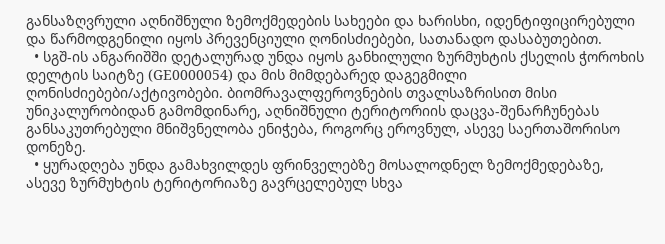განსაზღვრული აღნიშნული ზემოქმედების სახეები და ხარისხი, იდენტიფიცირებული და წარმოდგენილი იყოს პრევენციული ღონისძიებები, სათანადო დასაბუთებით.
  • სგშ-ის ანგარიშში დეტალურად უნდა იყოს განხილული ზურმუხტის ქსელის ჭოროხის დელტის საიტზე (GE0000054) და მის მიმდებარედ დაგეგმილი ღონისძიებები/აქტივობები. ბიომრავალფეროვნების თვალსაზრისით მისი უნიკალურობიდან გამომდინარე, აღნიშნული ტერიტორიის დაცვა-შენარჩუნებას განსაკუთრებული მნიშვნელობა ენიჭება, როგორც ეროვნულ, ასევე საერთაშორისო დონეზე.
  • ყურადღება უნდა გამახვილდეს ფრინველებზე მოსალოდნელ ზემოქმედებაზე, ასევე ზურმუხტის ტერიტორიაზე გავრცელებულ სხვა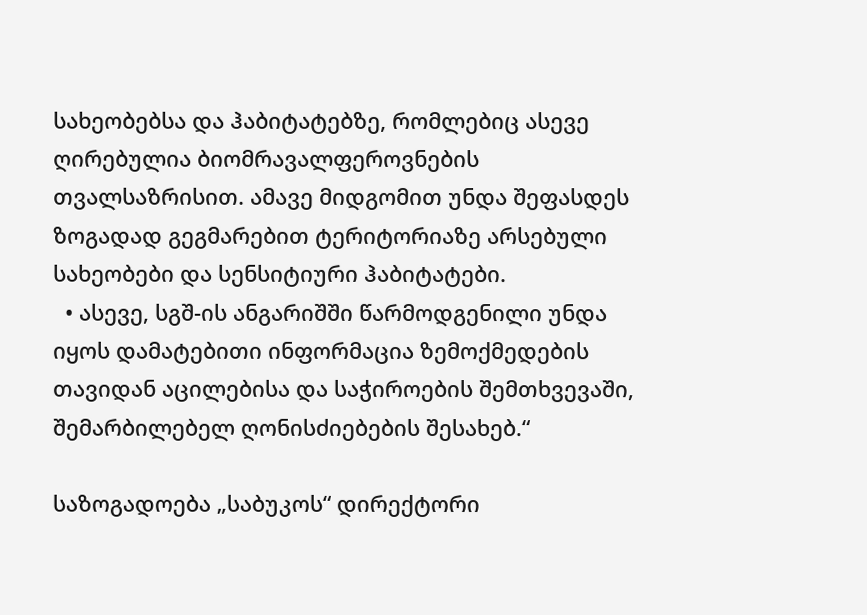სახეობებსა და ჰაბიტატებზე, რომლებიც ასევე ღირებულია ბიომრავალფეროვნების თვალსაზრისით. ამავე მიდგომით უნდა შეფასდეს ზოგადად გეგმარებით ტერიტორიაზე არსებული სახეობები და სენსიტიური ჰაბიტატები.
  • ასევე, სგშ-ის ანგარიშში წარმოდგენილი უნდა იყოს დამატებითი ინფორმაცია ზემოქმედების თავიდან აცილებისა და საჭიროების შემთხვევაში, შემარბილებელ ღონისძიებების შესახებ.“

საზოგადოება „საბუკოს“ დირექტორი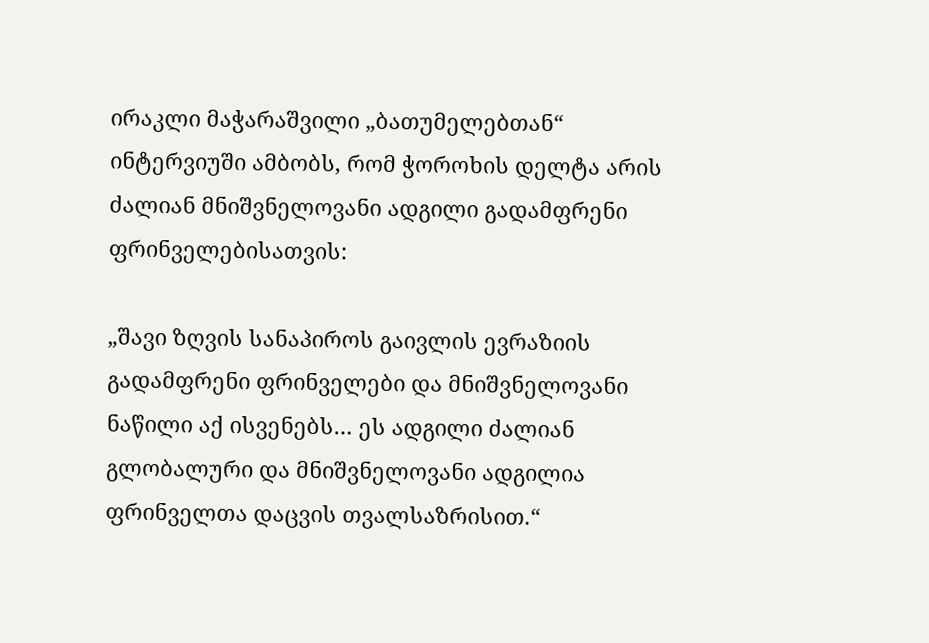ირაკლი მაჭარაშვილი „ბათუმელებთან“ ინტერვიუში ამბობს, რომ ჭოროხის დელტა არის ძალიან მნიშვნელოვანი ადგილი გადამფრენი ფრინველებისათვის:

„შავი ზღვის სანაპიროს გაივლის ევრაზიის გადამფრენი ფრინველები და მნიშვნელოვანი ნაწილი აქ ისვენებს… ეს ადგილი ძალიან გლობალური და მნიშვნელოვანი ადგილია ფრინველთა დაცვის თვალსაზრისით.“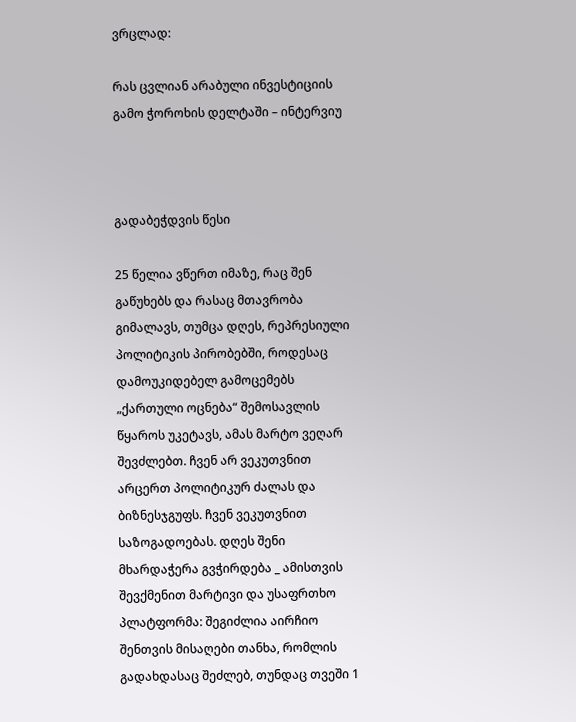ვრცლად:

რას ცვლიან არაბული ინვესტიციის გამო ჭოროხის დელტაში – ინტერვიუ



გადაბეჭდვის წესი

25 წელია ვწერთ იმაზე, რაც შენ გაწუხებს და რასაც მთავრობა გიმალავს, თუმცა დღეს, რეპრესიული პოლიტიკის პირობებში, როდესაც დამოუკიდებელ გამოცემებს „ქართული ოცნება“ შემოსავლის წყაროს უკეტავს, ამას მარტო ვეღარ შევძლებთ. ჩვენ არ ვეკუთვნით არცერთ პოლიტიკურ ძალას და ბიზნესჯგუფს. ჩვენ ვეკუთვნით საზოგადოებას. დღეს შენი მხარდაჭერა გვჭირდება _ ამისთვის შევქმენით მარტივი და უსაფრთხო პლატფორმა: შეგიძლია აირჩიო შენთვის მისაღები თანხა, რომლის გადახდასაც შეძლებ, თუნდაც თვეში 1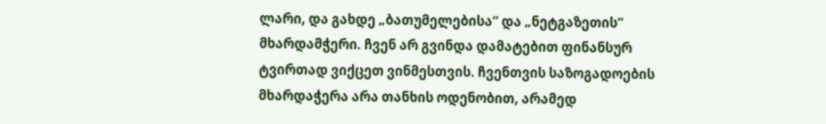ლარი, და გახდე „ბათუმელებისა“ და „ნეტგაზეთის“ მხარდამჭერი. ჩვენ არ გვინდა დამატებით ფინანსურ ტვირთად ვიქცეთ ვინმესთვის. ჩვენთვის საზოგადოების მხარდაჭერა არა თანხის ოდენობით, არამედ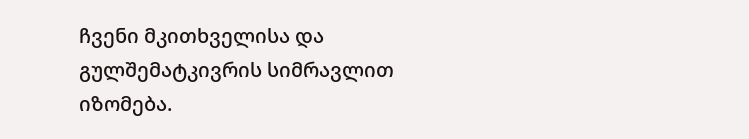ჩვენი მკითხველისა და გულშემატკივრის სიმრავლით იზომება.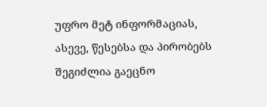უფრო მეტ ინფორმაციას, ასევე, წესებსა და პირობებს შეგიძლია გაეცნო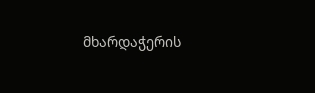მხარდაჭერის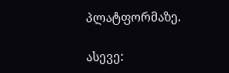პლატფორმაზე.

ასევე: